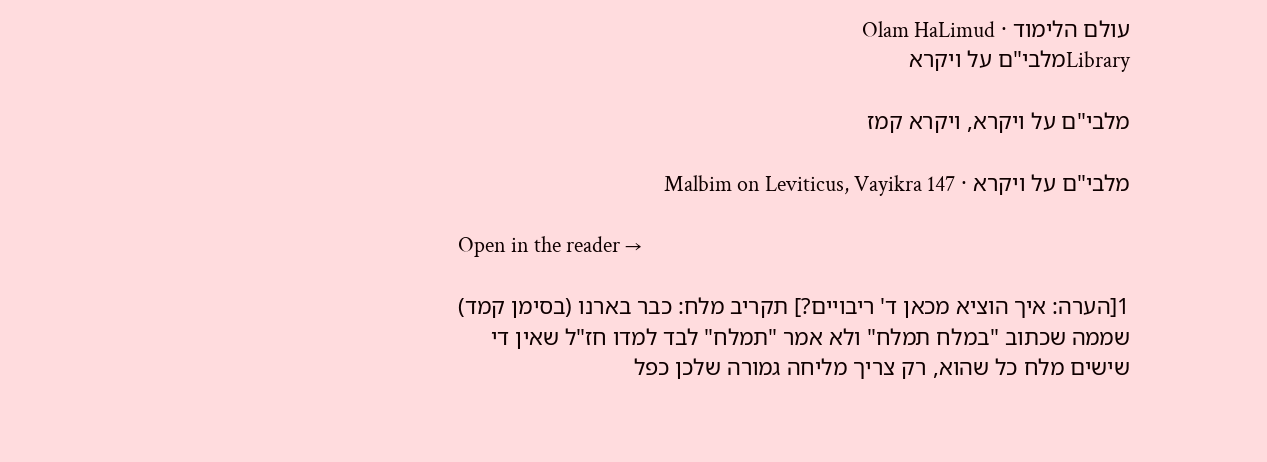עולם הלימוד · Olam HaLimud
Libraryמלבי"ם על ויקרא

מלבי"ם על ויקרא, ויקרא קמז

מלבי"ם על ויקרא · Malbim on Leviticus, Vayikra 147

Open in the reader →

1[הערה: איך הוציא מכאן ד' ריבויים?] תקריב מלח: כבר בארנו (בסימן קמד) שממה שכתוב "במלח תמלח" ולא אמר "תמלח" לבד למדו חז"ל שאין די שישים מלח כל שהוא, רק צריך מליחה גמורה שלכן כפל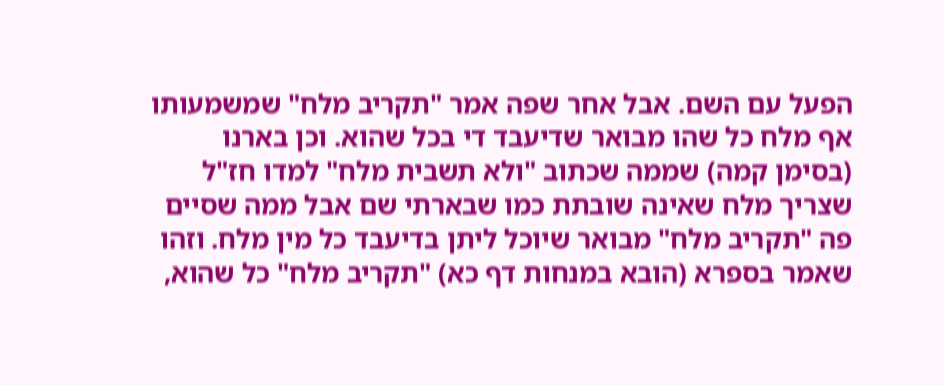הפעל עם השם. אבל אחר שפה אמר "תקריב מלח" שמשמעותו אף מלח כל שהו מבואר שדיעבד די בכל שהוא. וכן בארנו (בסימן קמה) שממה שכתוב "ולא תשבית מלח" למדו חז"ל שצריך מלח שאינה שובתת כמו שבארתי שם אבל ממה שסיים פה "תקריב מלח" מבואר שיוכל ליתן בדיעבד כל מין מלח. וזהו שאמר בספרא (הובא במנחות דף כא) "תקריב מלח" כל שהוא,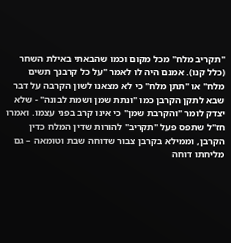"תקריב מלח" מכל מקום וכמו שהבאתי באילת השחר (כלל קנו). אמנם היה לו לאמר "על כל קרבנך תשים מלח" או "תתן מלח" כי לא מצאנו לשון הקרבה על דבר שבא לתקן הקרבן כמו "ונתת שמן ושמת לבונה" - שלא יצדק לומר "והקרבת שמן" כי אינו קרב בפני עצמו. ואמרו חז"ל שתפס פעל "תקריב" להורות שדין המלח כדין הקרבן, וממילא בקרבן צבור שדוחה שבת וטומאה – גם מליחתו דוחה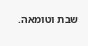שבת וטומאה.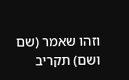וזהו שאמר (שם ושם) תקריב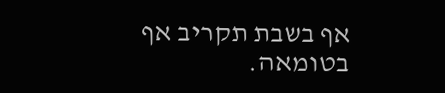אף בשבת תקריב אף בטומאה.